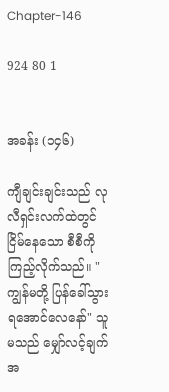Chapter-146

924 80 1


အခန်း (၁၄၆)

ကျီချင်းချင်းသည် လုလီရှင်းလက်ထဲတွင် ငြိမ်နေသော စီစီကိုကြည့်လိုက်သည်။ "ကျွန်မတို့ ပြန်ခေါ်သွားရအောင်လေနော်" သူမသည် မျှော်လင့်ချက်အ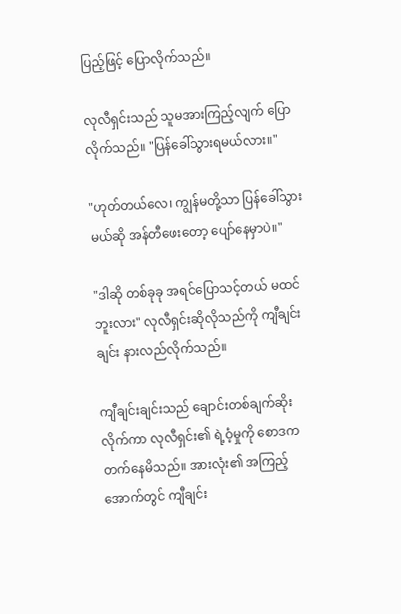ပြည့်ဖြင့် ‌ပြောလိုက်သည်။

လုလီရှင်းသည် သူမအားကြည့်လျက် ပြောလိုက်သည်။ "ပြန်ခေါ်သွားရမယ်လား။"

"ဟုတ်တယ်လေ၊ ကျွန်မတို့သာ ပြန်ခေါ်သွားမယ်ဆို အန်တီဖေးတော့ ပျော်နေမှာပဲ။"

"ဒါဆို တစ်ခုခု အရင်ပြောသင့်တယ် မထင်ဘူးလား" လုလီရှင်းဆိုလိုသည်ကို ကျီချင်းချင်း နားလည်လိုက်သည်။

ကျီချင်းချင်းသည် ချောင်းတစ်ချက်ဆိုးလိုက်ကာ လုလီရှင်း၏ ရဲ့ဝံ့မှုကို စောဒကတက်နေမိသည်။ အားလုံး၏ အကြည့်အောက်တွင် ကျီချင်း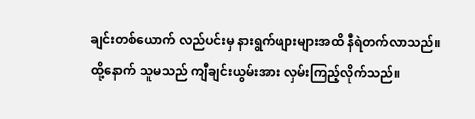ချင်းတစ်ယောက် လည်ပင်းမှ နားရွက်ဖျားများအထိ နီရဲတက်လာသည်။ ထို့နောက် သူမသည် ကျီချင်းယွမ်းအား လှမ်းကြည့်လိုက်သည်။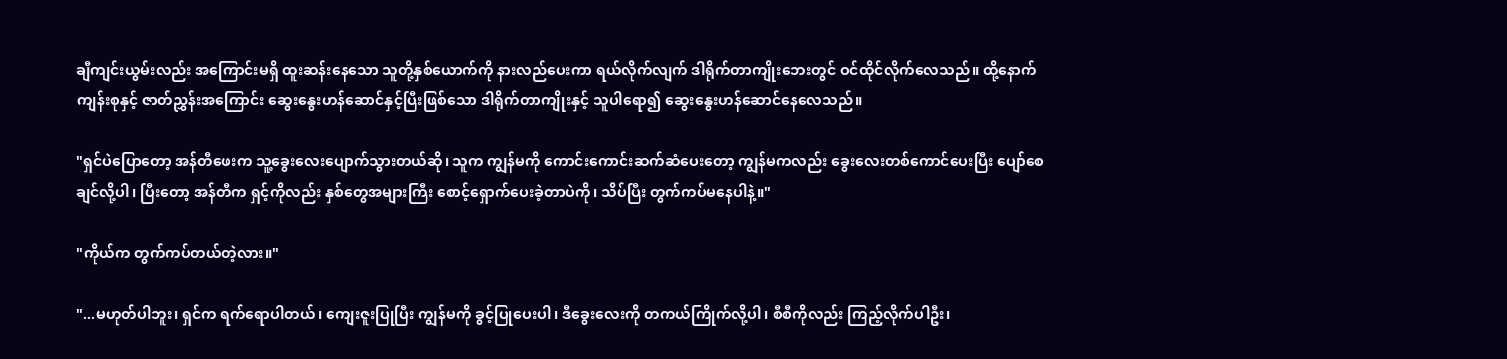ချီကျင်းယွမ်းလည်း အကြောင်းမရှိ ထူးဆန်းနေသော သူတို့နှစ်ယောက်ကို နားလည်ပေးကာ ရယ်လိုက်လျက် ဒါရိုက်တာကျိုးဘေးတွင် ဝင်ထိုင်လိုက်လေသည်။ ထို့နောက် ကျန်းစုနှင့် ဇာတ်ညွှန်းအကြောင်း ဆွေးနွေးဟန်ဆောင်နှင့်ပြီးဖြစ်သော ဒါရိုက်တာကျိုးနှင့် သူပါရော၍ ဆွေးနွေးဟန်ဆောင်နေလေသည်။

"ရှင်ပဲပြောတော့ အန်တီဖေးက သူ့ခွေးလေးပျောက်သွားတယ်ဆို၊ သူက ကျွန်မကို ကောင်းကောင်းဆက်ဆံပေးတော့ ကျွန်မကလည်း ခွေးလေးတစ်ကောင်ပေးပြီး ပျော်စေချင်လို့ပါ၊ ပြီးတော့ အန်တီက ရှင့်ကိုလည်း နှစ်တွေအများကြီး စောင့်ရှောက်ပေးခဲ့တာပဲကို၊ သိပ်ပြီး တွက်ကပ်မနေပါနဲ့။"

"ကိုယ်က တွက်ကပ်တယ်တဲ့လား။"

"...မဟုတ်ပါဘူး၊ ရှင်က ရက်ရောပါတယ်၊ ကျေးဇူးပြုပြီး ကျွန်မကို ခွင့်ပြုပေးပါ၊ ဒီခွေးလေးကို တကယ်ကြိုက်လို့ပါ၊ စီစီကိုလည်း ကြည့်လိုက်ပါဦး၊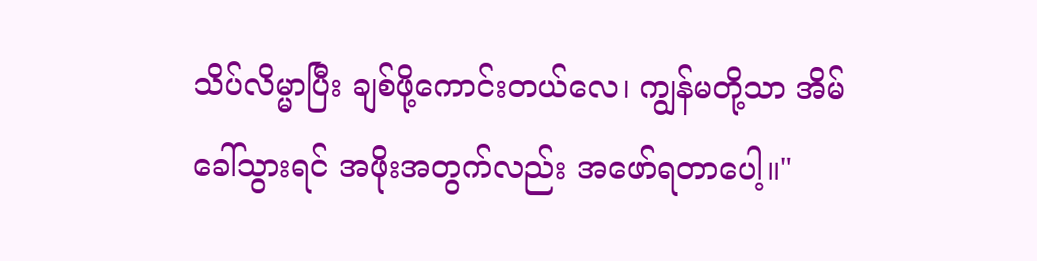သိပ်လိမ္မာပြီး ချစ်ဖို့ကောင်းတယ်လေ၊ ကျွန်မတို့သာ အိမ်ခေါ်သွားရင် အဖိုးအတွက်လည်း အဖော်ရ‌တာပေါ့။"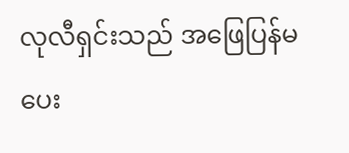လုလီရှင်းသည် အဖြေပြန်မပေး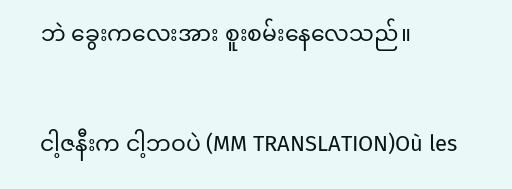ဘဲ ခွေးကလေးအား စူးစမ်းနေလေသည်။

ငါ့ဇနီးက ငါ့ဘဝပဲ (MM TRANSLATION)Où les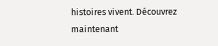histoires vivent. Découvrez maintenant